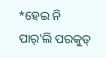*ହେଇ ନି ପାର୍'ଲି ପରକୁତ୍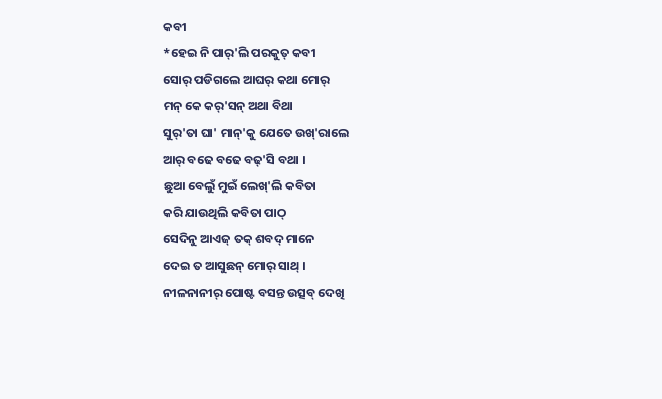କବୀ
*ହେଇ ନି ପାର୍'ଲି ପରକୁତ୍ କବୀ
ସୋର୍ ପଡିଗଲେ ଆଘର୍ କଥା ମୋର୍
ମନ୍ କେ କର୍'ସନ୍ ଅଥା ବିଥା
ସୁର୍'ତା ଘା' ମାନ୍'କୁ ଯେତେ ଉଖ୍'ରାଲେ
ଆର୍ ବଢେ ବଢେ ବଢ୍'ସି ବଥା ।
ଛୁଆ ବେଲୁଁ ମୁଇଁ ଲେଖ୍'ଲି କବିତା
କରି ଯାଉଥିଲି କବିତା ପାଠ୍
ସେଦିନୁ ଆଏଜ୍ ତକ୍ ଶବଦ୍ ମାନେ
ଦେଇ ତ ଆସୁଛନ୍ ମୋର୍ ସାଥ୍ ।
ନୀଳନାନୀର୍ ପୋଷ୍ଟ ବସନ୍ତ ଉତ୍ସବ୍ ଦେଖି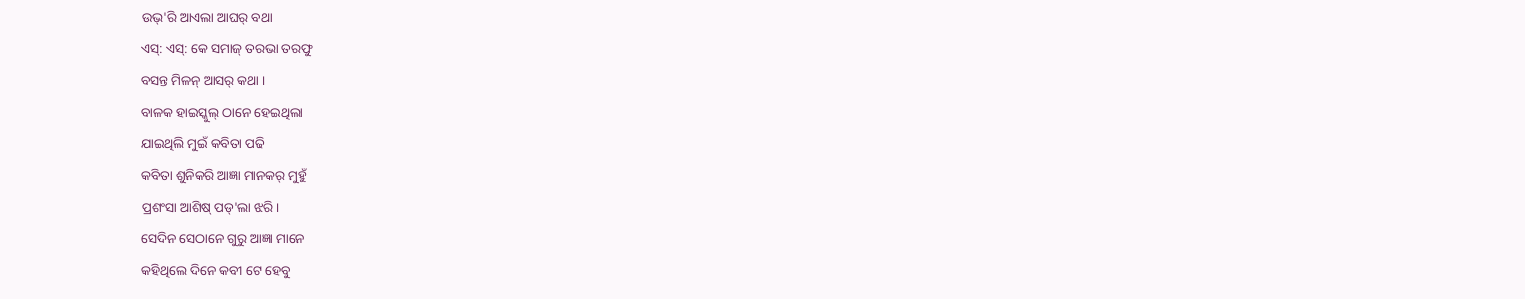ଉଭ୍'ରି ଆଏଲା ଆଘର୍ ବଥା
ଏସ୍: ଏସ୍: କେ ସମାଜ୍ ତରଭା ତରଫୁ
ବସନ୍ତ ମିଳନ୍ ଆସର୍ କଥା ।
ବାଳକ ହାଇସ୍କୁଲ୍ ଠାନେ ହେଇଥିଲା
ଯାଇଥିଲି ମୁଇଁ କବିତା ପଢି
କବିତା ଶୁନିକରି ଆଜ୍ଞା ମାନକର୍ ମୁହୁଁ
ପ୍ରଶଂସା ଆଶିଷ୍ ପଡ୍'ଲା ଝରି ।
ସେଦିନ ସେଠାନେ ଗୁରୁ ଆଜ୍ଞା ମାନେ
କହିଥିଲେ ଦିନେ କବୀ ଟେ ହେବୁ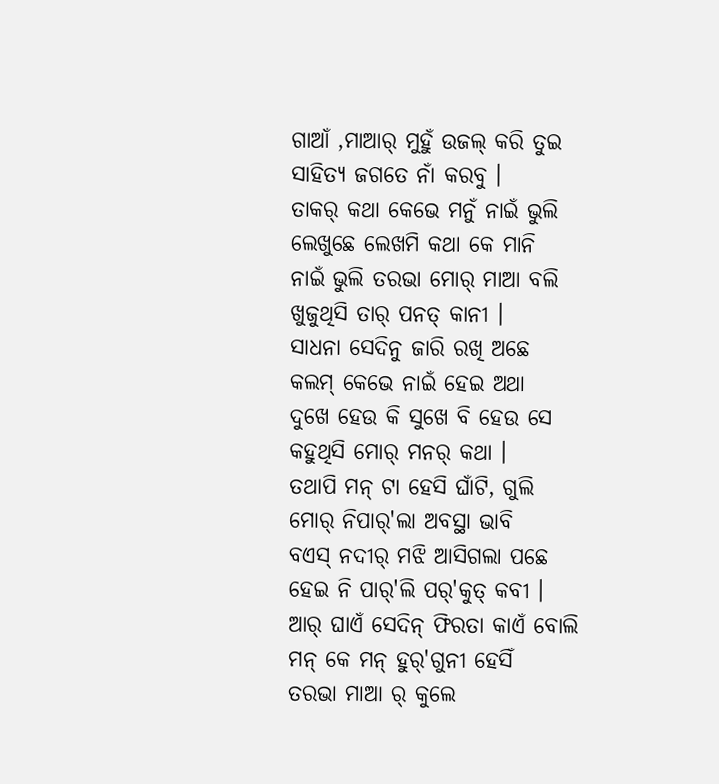ଗାଆଁ ,ମାଆର୍ ମୁହୁଁ ଉଜଲ୍ କରି ତୁଇ
ସାହିତ୍ୟ ଜଗତେ ନାଁ କରବୁ ।
ତାକର୍ କଥା କେଭେ ମନୁଁ ନାଇଁ ଭୁଲି
ଲେଖୁଛେ ଲେଖମି କଥା କେ ମାନି
ନାଇଁ ଭୁଲି ତରଭା ମୋର୍ ମାଆ ବଲି
ଖୁଜୁଥିସି ତାର୍ ପନତ୍ କାନୀ ।
ସାଧନା ସେଦିନୁ ଜାରି ରଖି ଅଛେ
କଲମ୍ କେଭେ ନାଇଁ ହେଇ ଅଥା
ଦୁଖେ ହେଉ କି ସୁଖେ ବି ହେଉ ସେ
କହୁଥିସି ମୋର୍ ମନର୍ କଥା ।
ତଥାପି ମନ୍ ଟା ହେସି ଘାଁଟି, ଗୁଲି
ମୋର୍ ନିପାର୍'ଲା ଅବସ୍ଥା ଭାବି
ବଏସ୍ ନଦୀର୍ ମଝି ଆସିଗଲା ପଛେ
ହେଇ ନି ପାର୍'ଲି ପର୍'କୁତ୍ କବୀ ।
ଆର୍ ଘାଏଁ ସେଦିନ୍ ଫିରତା କାଏଁ ବୋଲି
ମନ୍ କେ ମନ୍ ହୁର୍'ଗୁନୀ ହେସିଁ
ତରଭା ମାଆ ର୍ କୁଲେ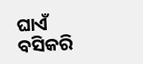ଘାଏଁ ବସିକରି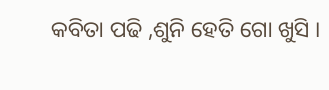କବିତା ପଢି ,ଶୁନି ହେତି ଗୋ ଖୁସି ।